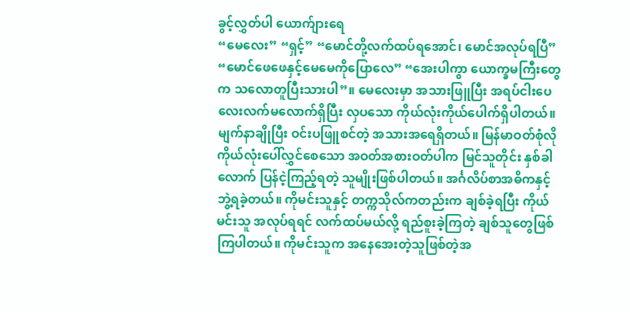ခွင့်လွှတ်ပါ ယောက်ျားရေ
“မေလေး” “ရှင့်” “မောင်တို့လက်ထပ်ရအောင်၊ မောင်အလုပ်ရပြီ” “မောင်ဖေဖေနှင့်မေမေကိုပြောလေ” “အေးပါကွာ ယောက္ခမကြီးတွေက သလောတူပြီးသားပါ”။ မေလေးမှာ အသားဖြူပြီး အရပ်ငါးပေလေးလက်မလောက်ရှိပြီး လှပသော ကိုယ်လုံးကိုယ်ပေါက်ရှိပါတယ်။ မျက်နာချိုပြီး ဝင်းပဖြူစင်တဲ့ အသားအရေရှိတယ်။ မြန်မာဝတ်စုံလို ကိုယ်လုံးပေါ်လွှင်စေသော အဝတ်အစားဝတ်ပါက မြင်သူတိုင်း နှစ်ခါလောက် ပြန်ငဲ့ကြည့်ရတဲ့ သူမျိုးဖြစ်ပါတယ်။ အင်္ဂလိပ်စာအဓိကနှင့် ဘွဲ့ရခဲ့တယ်။ ကိုမင်းသူနှင့် တက္ကသိုလ်ကတည်းက ချစ်ခဲ့ရပြီး ကိုယ်မင်းသူ အလုပ်ရရင် လက်ထပ်မယ်လို့ ရည်စူးခဲ့ကြတဲ့ ချစ်သူတွေဖြစ်ကြပါတယ်။ ကိုမင်းသူက အနေအေးတဲ့သူဖြစ်တဲ့အ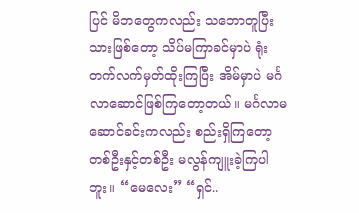ပြင် မိဘတွေကလည်း သဘောတူပြီးသားဖြစ်တော့ သိပ်မကြာခင်မှာပဲ ရုံးတက်လက်မှတ်ထိုးကြပြီး အိမ်မှာပဲ မင်္ဂလာဆောင်ဖြစ်ကြတော့တယ်။ မင်္ဂလာမဆောင်ခင်းကလည်း စည်းရှိကြတော့ တစ်ဦးနှင့်တစ်ဦး မလွန်ကျူးခဲ့ကြပါဘူး။ “မေလေး” “ရှင်..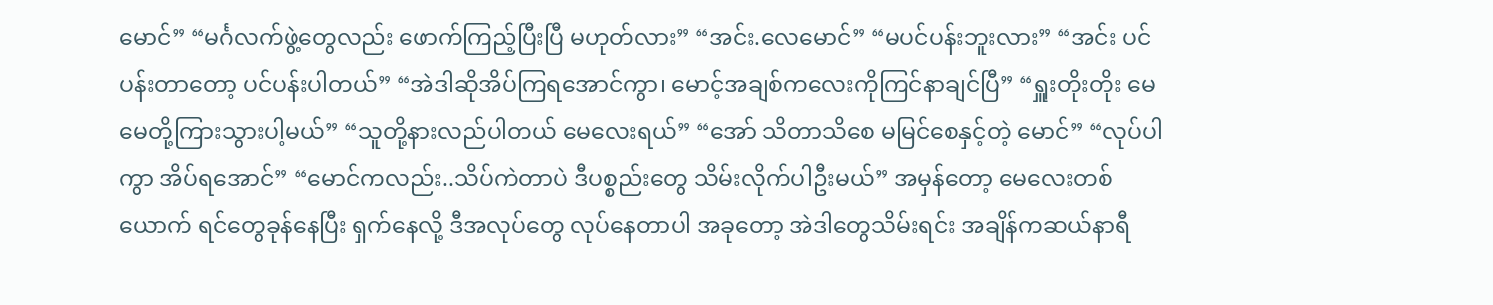မောင်” “မင်္ဂလက်ဖွဲ့တွေလည်း ဖောက်ကြည့်ပြီးပြီ မဟုတ်လား” “အင်း.လေမောင်” “မပင်ပန်းဘူးလား” “အင်း ပင်ပန်းတာတော့ ပင်ပန်းပါတယ်” “အဲဒါဆိုအိပ်ကြရအောင်ကွာ၊ မောင့်အချစ်ကလေးကိုကြင်နာချင်ပြီ” “ရှူးတိုးတိုး မေမေတို့ကြားသွားပါ့မယ်” “သူတို့နားလည်ပါတယ် မေလေးရယ်” “အော် သိတာသိစေ မမြင်စေနှင့်တဲ့ မောင်” “လုပ်ပါကွာ အိပ်ရအောင်” “မောင်ကလည်း..သိပ်ကဲတာပဲ ဒီပစ္စည်းတွေ သိမ်းလိုက်ပါဦးမယ်” အမှန်တော့ မေလေးတစ်ယောက် ရင်တွေခုန်နေပြီး ရှက်နေလို့ ဒီအလုပ်တွေ လုပ်နေတာပါ အခုတော့ အဲဒါတွေသိမ်းရင်း အချိန်ကဆယ်နာရီ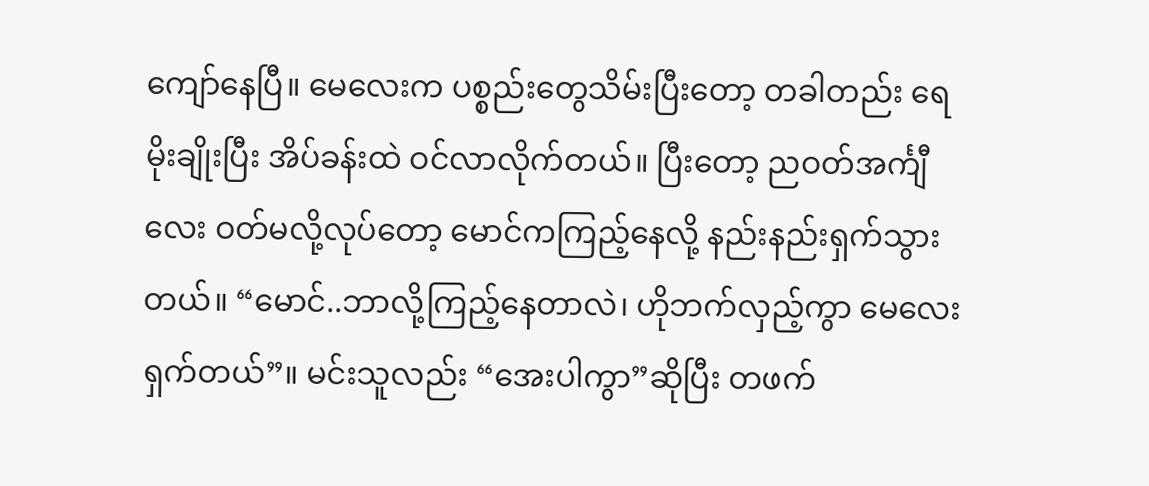ကျော်နေပြီ။ မေလေးက ပစ္စည်းတွေသိမ်းပြီးတော့ တခါတည်း ရေမိုးချိုးပြီး အိပ်ခန်းထဲ ဝင်လာလိုက်တယ်။ ပြီးတော့ ညဝတ်အင်္ကျီလေး ဝတ်မလို့လုပ်တော့ မောင်ကကြည့်နေလို့ နည်းနည်းရှက်သွားတယ်။ “မောင်..ဘာလို့ကြည့်နေတာလဲ၊ ဟိုဘက်လှည့်ကွာ မေလေးရှက်တယ်”။ မင်းသူလည်း “အေးပါကွာ”ဆိုပြီး တဖက်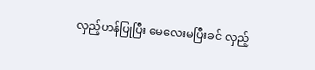လှည့်ဟန်ပြုပြီး မေလေးမပြီးခင် လှည့်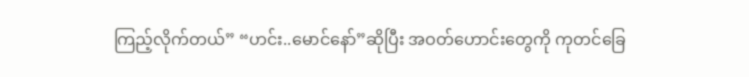ကြည့်လိုက်တယ်” “ဟင်း..မောင်နော်”ဆိုပြီး အဝတ်ဟောင်းတွေကို ကုတင်ခြေ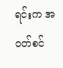ရင်းက အဝတ်စင်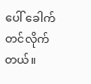ပေါ် ခေါက်တင်လိုက်တယ်။